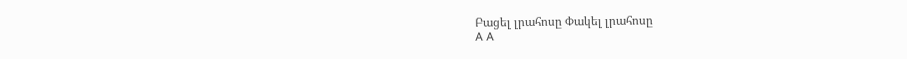Բացել լրահոսը Փակել լրահոսը
A A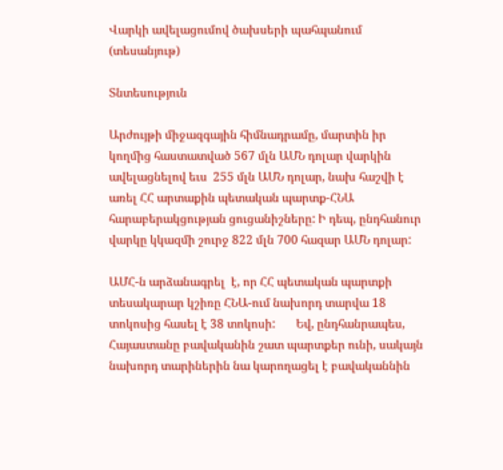Վարկի ավելացումով ծախսերի պահպանում (տեսանյութ)

Տնտեսություն

Արժույթի միջազգային հիմնադրամը, մարտին իր կողմից հաստատված 567 մլն ԱՄՆ դոլար վարկին ավելացնելով եւս  255 մլն ԱՄՆ դոլար, նախ հաշվի է առել ՀՀ արտաքին պետական պարտք-ՀՆԱ հարաբերակցության ցուցանիշները: Ի դեպ, ընդհանուր վարկը կկազմի շուրջ 822 մլն 700 հազար ԱՄՆ դոլար:

ԱՄՀ-ն արձանագրել  է, որ ՀՀ պետական պարտքի տեսակարար կշիռը ՀՆԱ-ում նախորդ տարվա 18 տոկոսից հասել է 38 տոկոսի:       Եվ, ընդհանրապես, Հայաստանը բավականին շատ պարտքեր ունի, սակայն նախորդ տարիներին նա կարողացել է բավականնին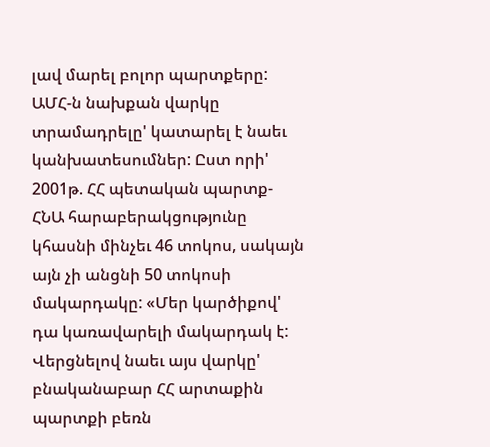լավ մարել բոլոր պարտքերը: ԱՄՀ-ն նախքան վարկը տրամադրելը' կատարել է նաեւ կանխատեսումներ: Ըստ որի' 2001թ. ՀՀ պետական պարտք-ՀՆԱ հարաբերակցությունը կհասնի մինչեւ 46 տոկոս, սակայն այն չի անցնի 50 տոկոսի մակարդակը: «Մեր կարծիքով' դա կառավարելի մակարդակ է: Վերցնելով նաեւ այս վարկը' բնականաբար ՀՀ արտաքին պարտքի բեռն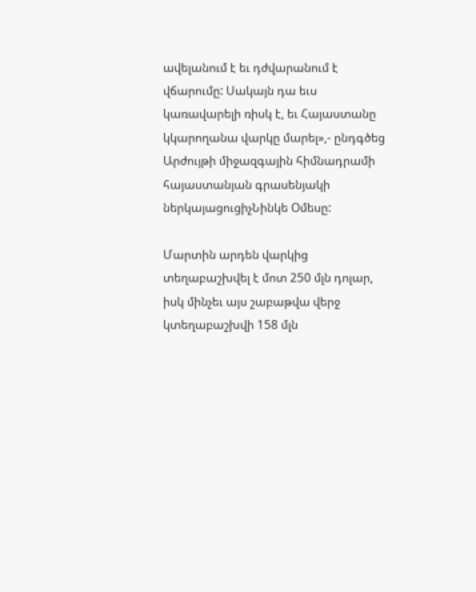ավելանում է եւ դժվարանում է վճարումը: Սակայն դա եւս կառավարելի ռիսկ է, եւ Հայաստանը կկարողանա վարկը մարել»,- ընդգծեց Արժույթի միջազգային հիմնադրամի հայաստանյան գրասենյակի ներկայացուցիչՆինկե Օմեսը:

Մարտին արդեն վարկից տեղաբաշխվել է մոտ 250 մլն դոլար, իսկ մինչեւ այս շաբաթվա վերջ կտեղաբաշխվի 158 մլն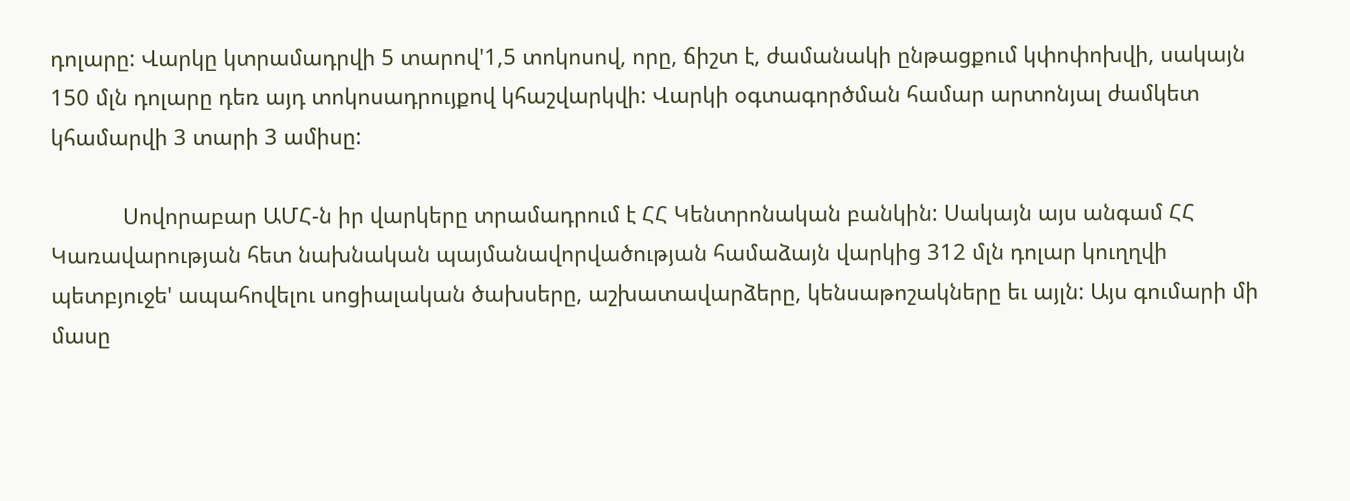դոլարը: Վարկը կտրամադրվի 5 տարով'1,5 տոկոսով, որը, ճիշտ է, ժամանակի ընթացքում կփոփոխվի, սակայն 150 մլն դոլարը դեռ այդ տոկոսադրույքով կհաշվարկվի: Վարկի օգտագործման համար արտոնյալ ժամկետ կհամարվի 3 տարի 3 ամիսը:

            Սովորաբար ԱՄՀ-ն իր վարկերը տրամադրում է ՀՀ Կենտրոնական բանկին: Սակայն այս անգամ ՀՀ Կառավարության հետ նախնական պայմանավորվածության համաձայն վարկից 312 մլն դոլար կուղղվի պետբյուջե' ապահովելու սոցիալական ծախսերը, աշխատավարձերը, կենսաթոշակները եւ այլն: Այս գումարի մի մասը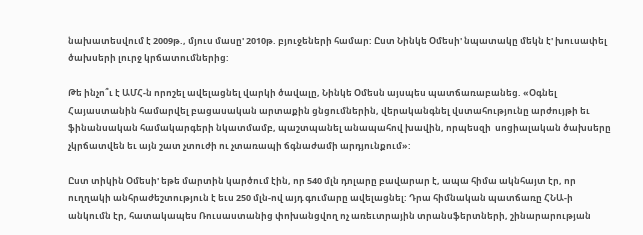նախատեսվում է 2009թ., մյուս մասը' 2010թ. բյուջեների համար: Ըստ Նինկե Օմեսի' նպատակը մեկն է' խուսափել ծախսերի լուրջ կրճատումներից:

Թե ինչո՞ւ է ԱՄՀ-ն որոշել ավելացնել վարկի ծավալը, Նինկե Օմեսն այսպես պատճառաբանեց. «Օգնել Հայաստանին համարվել բացասական արտաքին ցնցումներին, վերականգնել վստահությունը արժույթի եւ ֆինանսական համակարգերի նկատմամբ, պաշտպանել անապահով խավին, որպեսզի  սոցիալական ծախսերը չկրճատվեն եւ այն շատ չտուժի ու չտառապի ճգնաժամի արդյունքում»:

Ըստ տիկին Օմեսի' եթե մարտին կարծում էին, որ 540 մլն դոլարը բավարար է, ապա հիմա ակնհայտ էր, որ ուղղակի անհրաժեշտություն է եւս 250 մլն-ով այդ գումարը ավելացնել: Դրա հիմնական պատճառը ՀՆԱ-ի անկումն էր, հատակապես Ռուսաստանից փոխանցվող ոչ առեւտրային տրանսֆերտների, շինարարության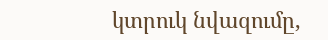կտրուկ նվազումը,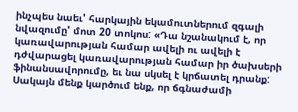ինչպես նաեւ' հարկային եկամուտներում զգալի նվազումը' մոտ 20 տոկոս: «Դա նշանակում է, որ կառավարության համար ավելի ու ավելի է դժվարացել կառավարության համար իր ծախսերի ֆինանսավորումը, եւ նա սկսել է կրճատել դրանք: Սակայն մենք կարծում ենք, որ ճգնաժամի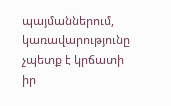պայմաններում, կառավարությունը չպետք է կրճատի իր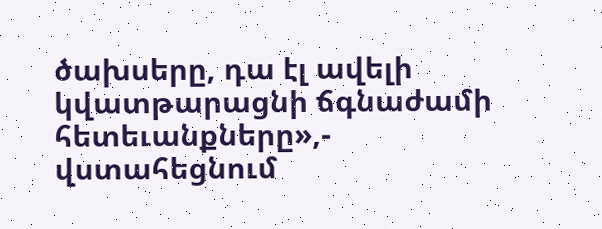ծախսերը, դա էլ ավելի կվատթարացնի ճգնաժամի հետեւանքները»,- վստահեցնում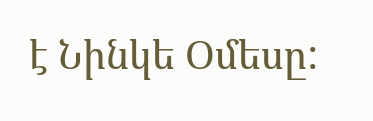է Նինկե Օմեսը: